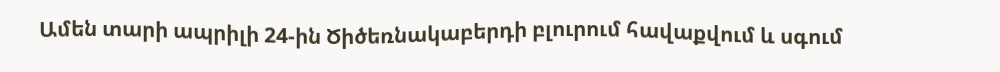Ամեն տարի ապրիլի 24-ին Ծիծեռնակաբերդի բլուրում հավաքվում և սգում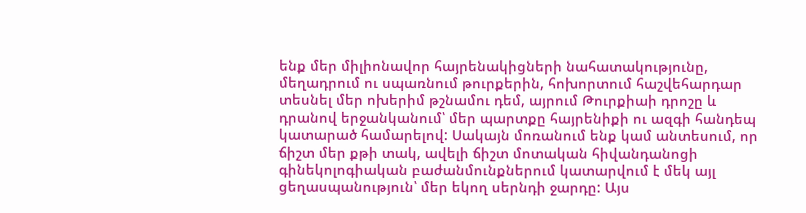ենք մեր միլիոնավոր հայրենակիցների նահատակությունը, մեղադրում ու սպառնում թուրքերին, հոխորտում հաշվեհարդար տեսնել մեր ոխերիմ թշնամու դեմ, այրում Թուրքիաի դրոշը և դրանով երջանկանում՝ մեր պարտքը հայրենիքի ու ազգի հանդեպ կատարած համարելով: Սակայն մոռանում ենք կամ անտեսում, որ ճիշտ մեր քթի տակ, ավելի ճիշտ մոտական հիվանդանոցի գինեկոլոգիական բաժանմունքներում կատարվում է մեկ այլ ցեղասպանություն՝ մեր եկող սերնդի ջարդը: Այս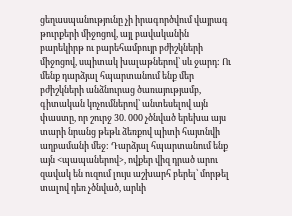ցեղասպանությունը չի իրագործվում վայրագ թուրքերի միջոցով, այլ բավականին բարեկիրթ ու բարեհամբույր բժիշկների միջոցով, սպիտակ խալաթներով՝ սև ջարդ: Ու մենք դարձյալ հպարտանում ենք մեր բժիշկների անձնուրաց ծառայությամբ, գիտական կոչումներով՝ անտեսելով այն փաստը, որ շուրջ 30. 000 չծնված երեխա այս տարի նրանց թեթև ձեռքով պիտի հայտնվի աղբամանի մեջ: Դարձյալ հպարտանում ենք այն <պապաներով>, ովքեր վիզ դրած արու զավակ են ուզում լույս աշխարհ բերել՝ մորթել տալով դեռ չծնված, արևի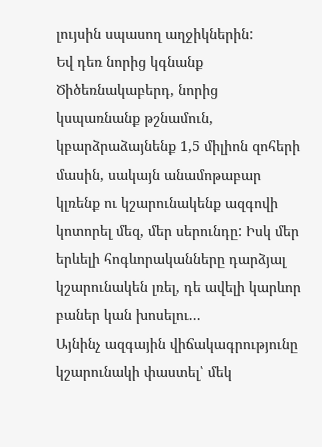լույսին սպասող աղջիկներին:
Եվ դեռ նորից կգնանք Ծիծեռնակաբերդ, նորից կսպառնանք թշնամուն, կբարձրաձայնենք 1,5 միլիոն զոհերի մասին, սակայն անամոթաբար կլռենք ու կշարունակենք ազգովի կոտորել մեզ, մեր սերունդը: Իսկ մեր երևելի հոգևորականները դարձյալ կշարունակեն լռել, դե ավելի կարևոր բաներ կան խոսելու...
Այնինչ ազգային վիճակագրությունը կշարունակի փաստել՝ մեկ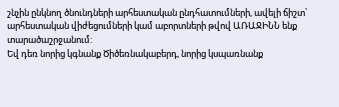շնչին ընկնող ծնունդների արհեստական ընդհատումների, ավելի ճիշտ՝ արհեստական վիժեցումների կամ աբորտների թվով ԱՌԱՋԻՆՆ ենք տարածաշրջանում:
Եվ դեռ նորից կգնանք Ծիծեռնակաբերդ, նորից կսպառնանք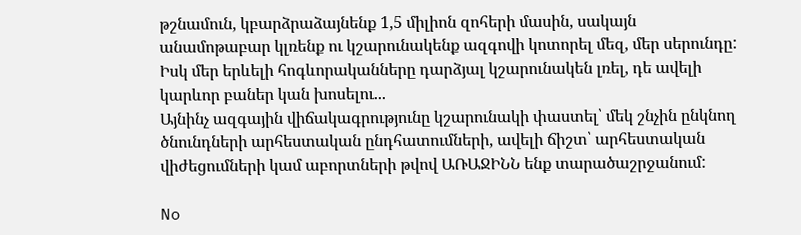թշնամուն, կբարձրաձայնենք 1,5 միլիոն զոհերի մասին, սակայն անամոթաբար կլռենք ու կշարունակենք ազգովի կոտորել մեզ, մեր սերունդը: Իսկ մեր երևելի հոգևորականները դարձյալ կշարունակեն լռել, դե ավելի կարևոր բաներ կան խոսելու...
Այնինչ ազգային վիճակագրությունը կշարունակի փաստել՝ մեկ շնչին ընկնող ծնունդների արհեստական ընդհատումների, ավելի ճիշտ՝ արհեստական վիժեցումների կամ աբորտների թվով ԱՌԱՋԻՆՆ ենք տարածաշրջանում:

No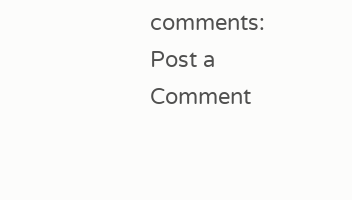comments:
Post a Comment